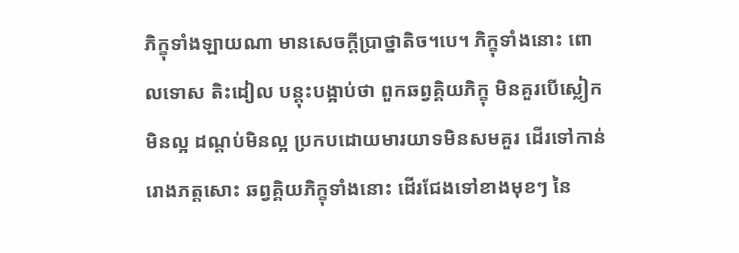ភិក្ខុទាំងឡាយណា មានសេចក្តីប្រាថ្នាតិច។បេ។ ភិក្ខុទាំងនោះ ពោលទោស តិះដៀល បន្តុះបង្អាប់ថា ពួកឆព្វគ្គិយភិក្ខុ មិនគួរបើស្លៀកមិនល្អ ដណ្តប់មិនល្អ ប្រកបដោយមារយាទមិនសមគួរ ដើរទៅកាន់រោងភត្តសោះ ឆព្វគ្គិយភិក្ខុទាំងនោះ ដើរជែងទៅខាងមុខៗ នៃ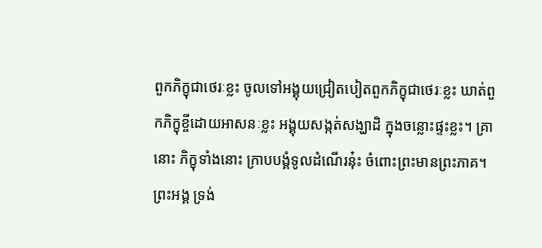ពួកភិក្ខុជាថេរៈខ្លះ ចូលទៅអង្គុយជ្រៀតបៀតពួកភិក្ខុជាថេរៈខ្លះ ឃាត់ពួកភិក្ខុខ្ចីដោយអាសនៈខ្លះ អង្គុយសង្កត់សង្ឃាដិ ក្នុងចន្លោះផ្ទះខ្លះ។ គ្រានោះ ភិក្ខុទាំងនោះ ក្រាបបង្គំទូលដំណើរនុ៎ះ ចំពោះព្រះមានព្រះភាគ។ ព្រះអង្គ ទ្រង់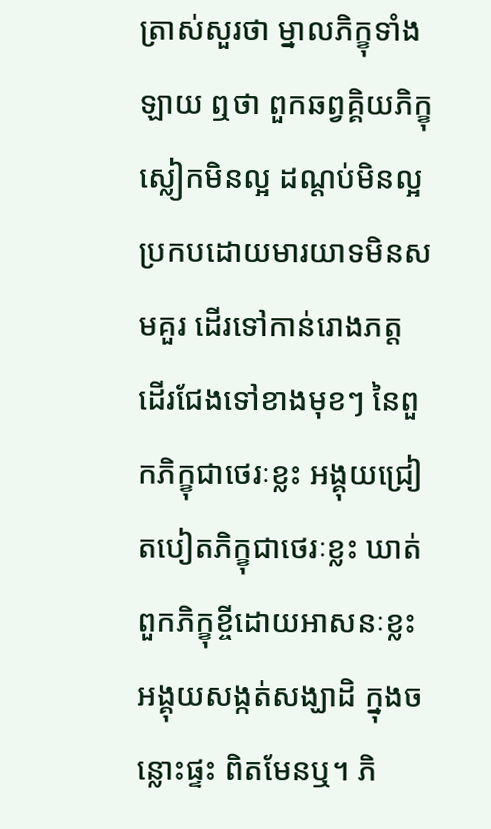ត្រាស់សួរថា ម្នាលភិក្ខុទាំងឡាយ ឮថា ពួកឆព្វគ្គិយភិក្ខុ ស្លៀកមិនល្អ ដណ្តប់មិនល្អ ប្រកបដោយមារយាទមិនសមគួរ ដើរទៅកាន់រោងភត្ត ដើរជែងទៅខាងមុខៗ នៃពួកភិក្ខុជាថេរៈខ្លះ អង្គុយជ្រៀតបៀតភិក្ខុជាថេរៈខ្លះ ឃាត់ពួកភិក្ខុខ្ចីដោយអាសនៈខ្លះ អង្គុយសង្កត់សង្ឃាដិ ក្នុងចន្លោះផ្ទះ ពិតមែនឬ។ ភិ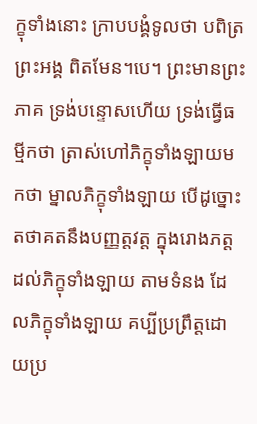ក្ខុទាំងនោះ ក្រាបបង្គំទូលថា បពិត្រព្រះអង្គ ពិតមែន។បេ។ ព្រះមានព្រះភាគ ទ្រង់បន្ទោសហើយ ទ្រង់ធ្វើធម្មីកថា ត្រាស់ហៅភិក្ខុទាំងឡាយមកថា ម្នាលភិក្ខុទាំងឡាយ បើដូច្នោះ តថាគតនឹងបញ្ញត្តវត្ត ក្នុងរោងភត្តដល់ភិក្ខុទាំងឡាយ តាមទំនង ដែលភិក្ខុទាំងឡាយ គប្បីប្រព្រឹត្តដោយប្រ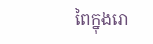ពៃក្នុងរោ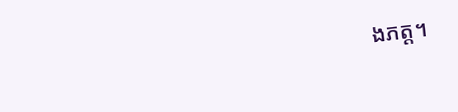ងភត្ត។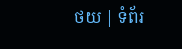ថយ | ទំព័រ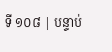ទី ១០៨ | បន្ទាប់